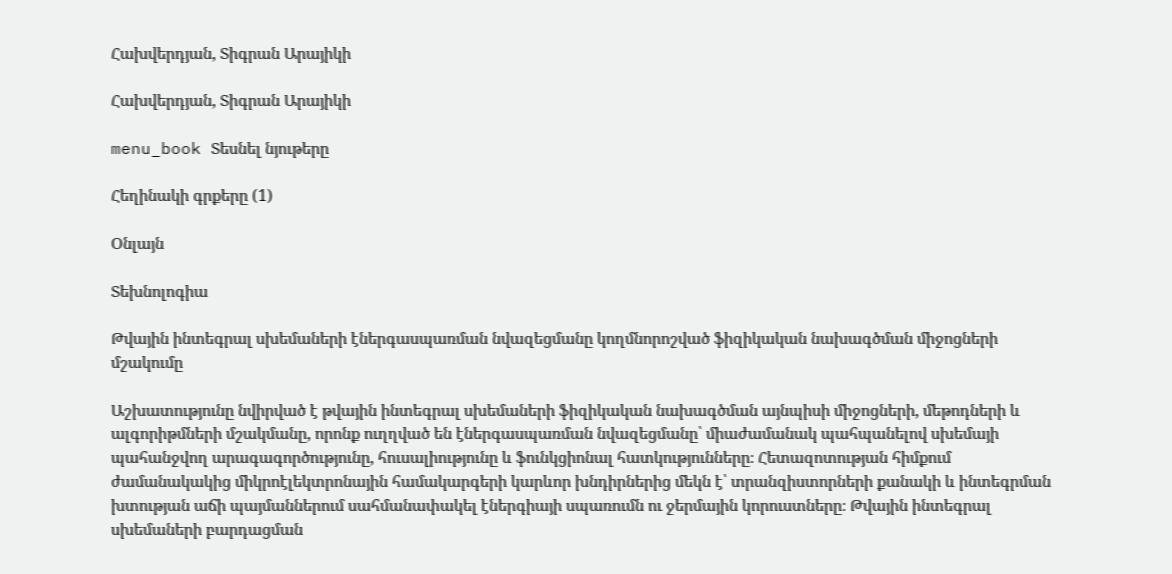Հախվերդյան, Տիգրան Արայիկի

Հախվերդյան, Տիգրան Արայիկի

menu_book Տեսնել նյութերը

Հեղինակի գրքերը (1)

Օնլայն

Տեխնոլոգիա

Թվային ինտեգրալ սխեմաների էներգասպառման նվազեցմանը կողմնորոշված ֆիզիկական նախագծման միջոցների մշակումը

Աշխատությունը նվիրված է թվային ինտեգրալ սխեմաների ֆիզիկական նախագծման այնպիսի միջոցների, մեթոդների և ալգորիթմների մշակմանը, որոնք ուղղված են էներգասպառման նվազեցմանը՝ միաժամանակ պահպանելով սխեմայի պահանջվող արագագործությունը, հուսալիությունը և ֆունկցիոնալ հատկությունները։ Հետազոտության հիմքում ժամանակակից միկրոէլեկտրոնային համակարգերի կարևոր խնդիրներից մեկն է՝ տրանզիստորների քանակի և ինտեգրման խտության աճի պայմաններում սահմանափակել էներգիայի սպառումն ու ջերմային կորուստները։ Թվային ինտեգրալ սխեմաների բարդացման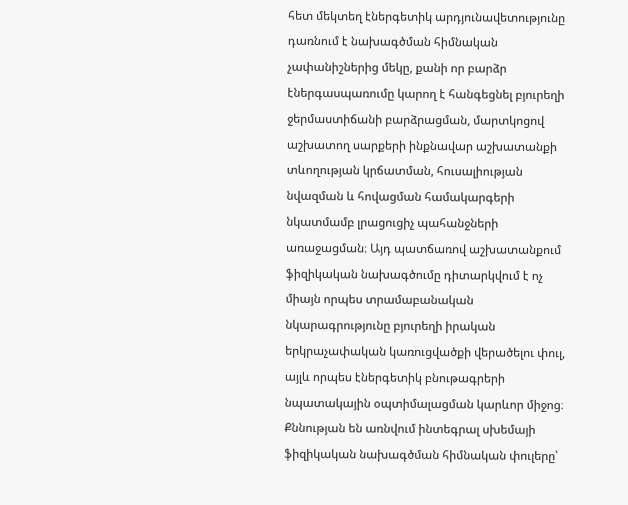հետ մեկտեղ էներգետիկ արդյունավետությունը դառնում է նախագծման հիմնական չափանիշներից մեկը, քանի որ բարձր էներգասպառումը կարող է հանգեցնել բյուրեղի ջերմաստիճանի բարձրացման, մարտկոցով աշխատող սարքերի ինքնավար աշխատանքի տևողության կրճատման, հուսալիության նվազման և հովացման համակարգերի նկատմամբ լրացուցիչ պահանջների առաջացման։ Այդ պատճառով աշխատանքում ֆիզիկական նախագծումը դիտարկվում է ոչ միայն որպես տրամաբանական նկարագրությունը բյուրեղի իրական երկրաչափական կառուցվածքի վերածելու փուլ, այլև որպես էներգետիկ բնութագրերի նպատակային օպտիմալացման կարևոր միջոց։ Քննության են առնվում ինտեգրալ սխեմայի ֆիզիկական նախագծման հիմնական փուլերը՝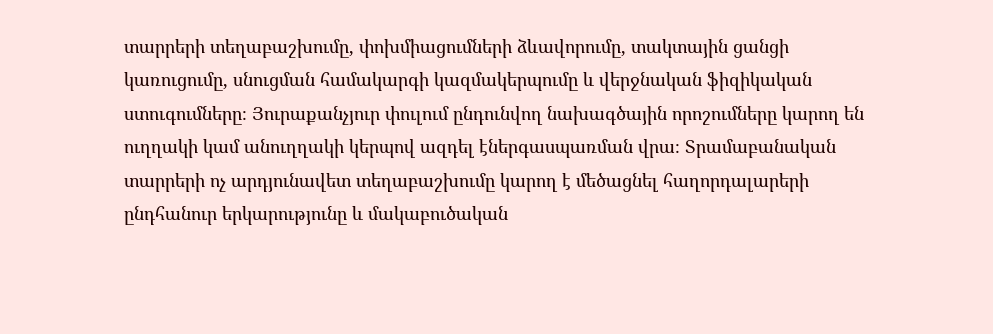տարրերի տեղաբաշխումը, փոխմիացումների ձևավորումը, տակտային ցանցի կառուցումը, սնուցման համակարգի կազմակերպումը և վերջնական ֆիզիկական ստուգումները։ Յուրաքանչյուր փուլում ընդունվող նախագծային որոշումները կարող են ուղղակի կամ անուղղակի կերպով ազդել էներգասպառման վրա։ Տրամաբանական տարրերի ոչ արդյունավետ տեղաբաշխումը կարող է մեծացնել հաղորդալարերի ընդհանուր երկարությունը և մակաբուծական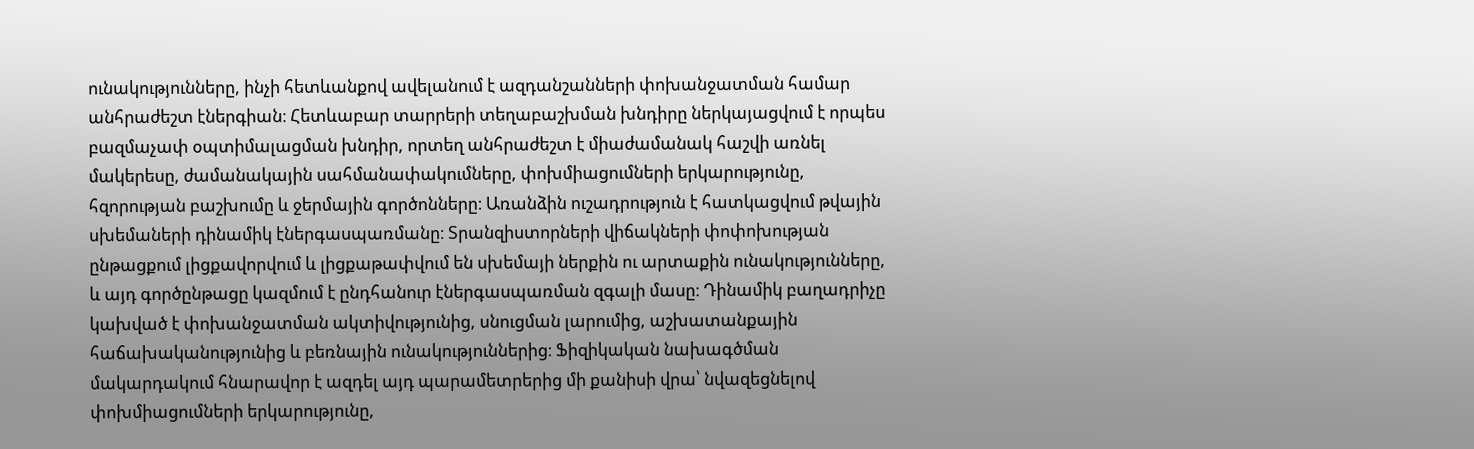ունակությունները, ինչի հետևանքով ավելանում է ազդանշանների փոխանջատման համար անհրաժեշտ էներգիան։ Հետևաբար տարրերի տեղաբաշխման խնդիրը ներկայացվում է որպես բազմաչափ օպտիմալացման խնդիր, որտեղ անհրաժեշտ է միաժամանակ հաշվի առնել մակերեսը, ժամանակային սահմանափակումները, փոխմիացումների երկարությունը, հզորության բաշխումը և ջերմային գործոնները։ Առանձին ուշադրություն է հատկացվում թվային սխեմաների դինամիկ էներգասպառմանը։ Տրանզիստորների վիճակների փոփոխության ընթացքում լիցքավորվում և լիցքաթափվում են սխեմայի ներքին ու արտաքին ունակությունները, և այդ գործընթացը կազմում է ընդհանուր էներգասպառման զգալի մասը։ Դինամիկ բաղադրիչը կախված է փոխանջատման ակտիվությունից, սնուցման լարումից, աշխատանքային հաճախականությունից և բեռնային ունակություններից։ Ֆիզիկական նախագծման մակարդակում հնարավոր է ազդել այդ պարամետրերից մի քանիսի վրա՝ նվազեցնելով փոխմիացումների երկարությունը,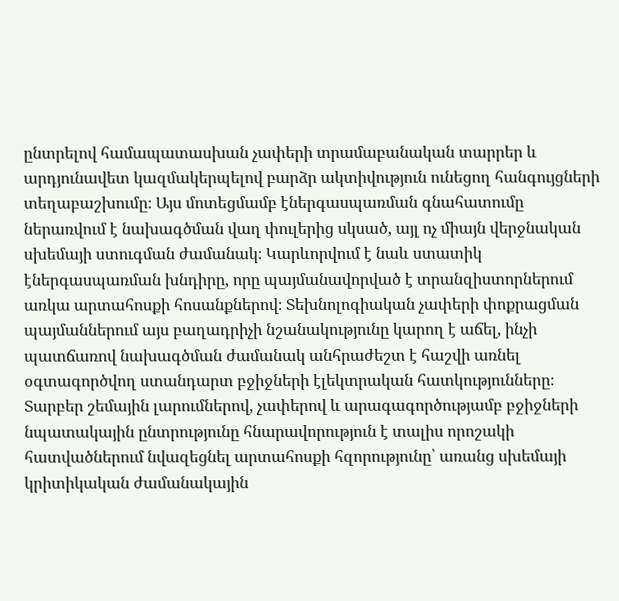ընտրելով համապատասխան չափերի տրամաբանական տարրեր և արդյունավետ կազմակերպելով բարձր ակտիվություն ունեցող հանգույցների տեղաբաշխումը։ Այս մոտեցմամբ էներգասպառման գնահատումը ներառվում է նախագծման վաղ փուլերից սկսած, այլ ոչ միայն վերջնական սխեմայի ստուգման ժամանակ։ Կարևորվում է նաև ստատիկ էներգասպառման խնդիրը, որը պայմանավորված է տրանզիստորներում առկա արտահոսքի հոսանքներով։ Տեխնոլոգիական չափերի փոքրացման պայմաններում այս բաղադրիչի նշանակությունը կարող է աճել, ինչի պատճառով նախագծման ժամանակ անհրաժեշտ է հաշվի առնել օգտագործվող ստանդարտ բջիջների էլեկտրական հատկությունները։ Տարբեր շեմային լարումներով, չափերով և արագագործությամբ բջիջների նպատակային ընտրությունը հնարավորություն է տալիս որոշակի հատվածներում նվազեցնել արտահոսքի հզորությունը՝ առանց սխեմայի կրիտիկական ժամանակային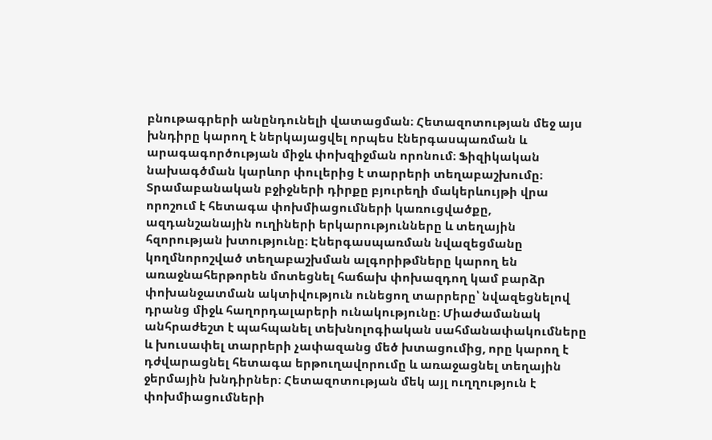բնութագրերի անընդունելի վատացման։ Հետազոտության մեջ այս խնդիրը կարող է ներկայացվել որպես էներգասպառման և արագագործության միջև փոխզիջման որոնում։ Ֆիզիկական նախագծման կարևոր փուլերից է տարրերի տեղաբաշխումը։ Տրամաբանական բջիջների դիրքը բյուրեղի մակերևույթի վրա որոշում է հետագա փոխմիացումների կառուցվածքը, ազդանշանային ուղիների երկարությունները և տեղային հզորության խտությունը։ Էներգասպառման նվազեցմանը կողմնորոշված տեղաբաշխման ալգորիթմները կարող են առաջնահերթորեն մոտեցնել հաճախ փոխազդող կամ բարձր փոխանջատման ակտիվություն ունեցող տարրերը՝ նվազեցնելով դրանց միջև հաղորդալարերի ունակությունը։ Միաժամանակ անհրաժեշտ է պահպանել տեխնոլոգիական սահմանափակումները և խուսափել տարրերի չափազանց մեծ խտացումից, որը կարող է դժվարացնել հետագա երթուղավորումը և առաջացնել տեղային ջերմային խնդիրներ։ Հետազոտության մեկ այլ ուղղություն է փոխմիացումների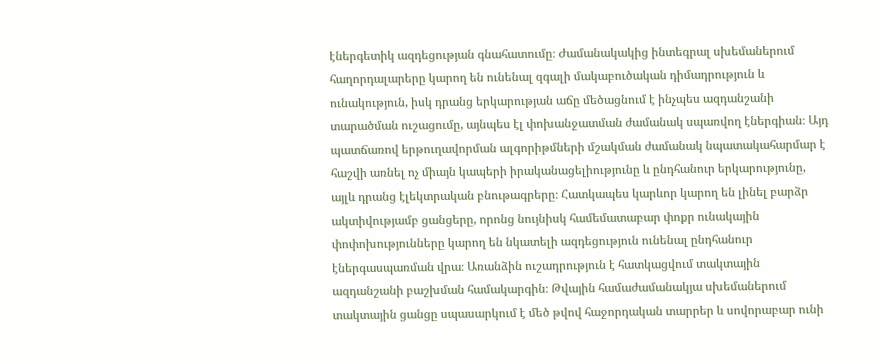էներգետիկ ազդեցության գնահատումը։ Ժամանակակից ինտեգրալ սխեմաներում հաղորդալարերը կարող են ունենալ զգալի մակաբուծական դիմադրություն և ունակություն, իսկ դրանց երկարության աճը մեծացնում է ինչպես ազդանշանի տարածման ուշացումը, այնպես էլ փոխանջատման ժամանակ սպառվող էներգիան։ Այդ պատճառով երթուղավորման ալգորիթմների մշակման ժամանակ նպատակահարմար է հաշվի առնել ոչ միայն կապերի իրականացելիությունը և ընդհանուր երկարությունը, այլև դրանց էլեկտրական բնութագրերը։ Հատկապես կարևոր կարող են լինել բարձր ակտիվությամբ ցանցերը, որոնց նույնիսկ համեմատաբար փոքր ունակային փոփոխությունները կարող են նկատելի ազդեցություն ունենալ ընդհանուր էներգասպառման վրա։ Առանձին ուշադրություն է հատկացվում տակտային ազդանշանի բաշխման համակարգին։ Թվային համաժամանակյա սխեմաներում տակտային ցանցը սպասարկում է մեծ թվով հաջորդական տարրեր և սովորաբար ունի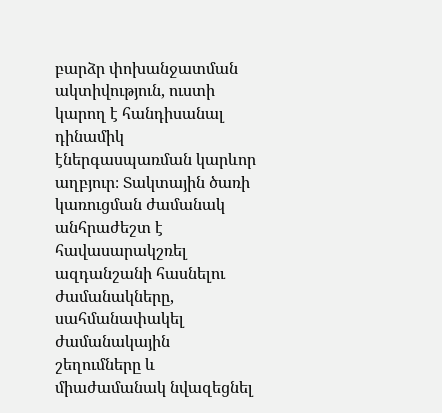բարձր փոխանջատման ակտիվություն, ուստի կարող է հանդիսանալ դինամիկ էներգասպառման կարևոր աղբյուր։ Տակտային ծառի կառուցման ժամանակ անհրաժեշտ է հավասարակշռել ազդանշանի հասնելու ժամանակները, սահմանափակել ժամանակային շեղումները և միաժամանակ նվազեցնել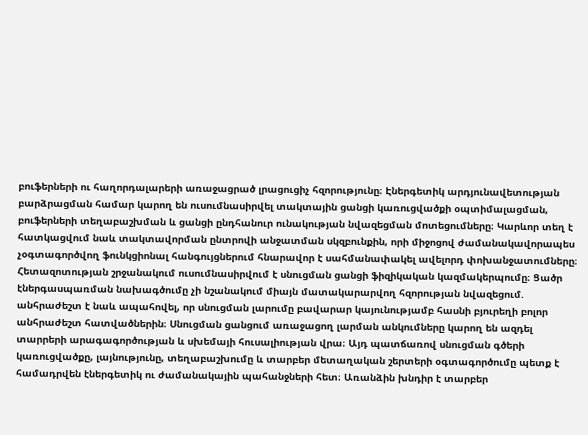բուֆերների ու հաղորդալարերի առաջացրած լրացուցիչ հզորությունը։ Էներգետիկ արդյունավետության բարձրացման համար կարող են ուսումնասիրվել տակտային ցանցի կառուցվածքի օպտիմալացման, բուֆերների տեղաբաշխման և ցանցի ընդհանուր ունակության նվազեցման մոտեցումները։ Կարևոր տեղ է հատկացվում նաև տակտավորման ընտրովի անջատման սկզբունքին, որի միջոցով ժամանակավորապես չօգտագործվող ֆունկցիոնալ հանգույցներում հնարավոր է սահմանափակել ավելորդ փոխանջատումները։ Հետազոտության շրջանակում ուսումնասիրվում է սնուցման ցանցի ֆիզիկական կազմակերպումը։ Ցածր էներգասպառման նախագծումը չի նշանակում միայն մատակարարվող հզորության նվազեցում. անհրաժեշտ է նաև ապահովել, որ սնուցման լարումը բավարար կայունությամբ հասնի բյուրեղի բոլոր անհրաժեշտ հատվածներին։ Սնուցման ցանցում առաջացող լարման անկումները կարող են ազդել տարրերի արագագործության և սխեմայի հուսալիության վրա։ Այդ պատճառով սնուցման գծերի կառուցվածքը, լայնությունը, տեղաբաշխումը և տարբեր մետաղական շերտերի օգտագործումը պետք է համադրվեն էներգետիկ ու ժամանակային պահանջների հետ։ Առանձին խնդիր է տարբեր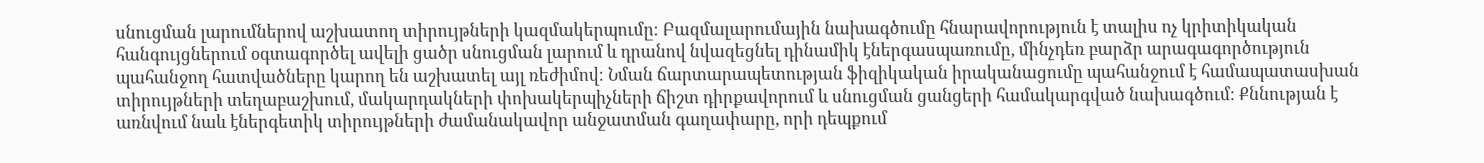սնուցման լարումներով աշխատող տիրույթների կազմակերպումը։ Բազմալարումային նախագծումը հնարավորություն է տալիս ոչ կրիտիկական հանգույցներում օգտագործել ավելի ցածր սնուցման լարում և դրանով նվազեցնել դինամիկ էներգասպառումը, մինչդեռ բարձր արագագործություն պահանջող հատվածները կարող են աշխատել այլ ռեժիմով։ Նման ճարտարապետության ֆիզիկական իրականացումը պահանջում է համապատասխան տիրույթների տեղաբաշխում, մակարդակների փոխակերպիչների ճիշտ դիրքավորում և սնուցման ցանցերի համակարգված նախագծում։ Քննության է առնվում նաև էներգետիկ տիրույթների ժամանակավոր անջատման գաղափարը, որի դեպքում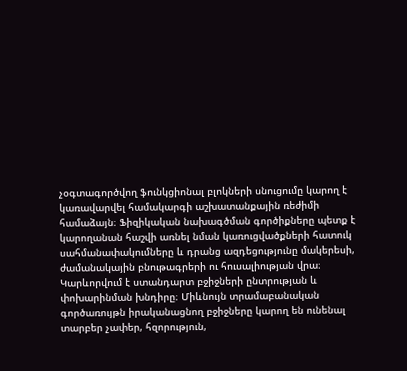չօգտագործվող ֆունկցիոնալ բլոկների սնուցումը կարող է կառավարվել համակարգի աշխատանքային ռեժիմի համաձայն։ Ֆիզիկական նախագծման գործիքները պետք է կարողանան հաշվի առնել նման կառուցվածքների հատուկ սահմանափակումները և դրանց ազդեցությունը մակերեսի, ժամանակային բնութագրերի ու հուսալիության վրա։ Կարևորվում է ստանդարտ բջիջների ընտրության և փոխարինման խնդիրը։ Միևնույն տրամաբանական գործառույթն իրականացնող բջիջները կարող են ունենալ տարբեր չափեր, հզորություն,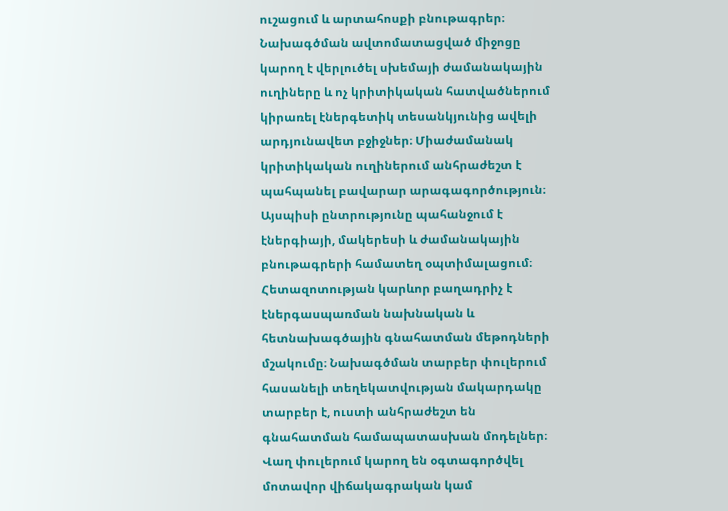ուշացում և արտահոսքի բնութագրեր։ Նախագծման ավտոմատացված միջոցը կարող է վերլուծել սխեմայի ժամանակային ուղիները և ոչ կրիտիկական հատվածներում կիրառել էներգետիկ տեսանկյունից ավելի արդյունավետ բջիջներ։ Միաժամանակ կրիտիկական ուղիներում անհրաժեշտ է պահպանել բավարար արագագործություն։ Այսպիսի ընտրությունը պահանջում է էներգիայի, մակերեսի և ժամանակային բնութագրերի համատեղ օպտիմալացում։ Հետազոտության կարևոր բաղադրիչ է էներգասպառման նախնական և հետնախագծային գնահատման մեթոդների մշակումը։ Նախագծման տարբեր փուլերում հասանելի տեղեկատվության մակարդակը տարբեր է, ուստի անհրաժեշտ են գնահատման համապատասխան մոդելներ։ Վաղ փուլերում կարող են օգտագործվել մոտավոր վիճակագրական կամ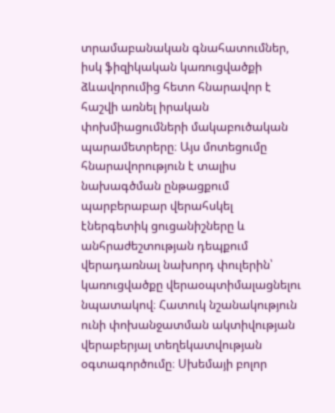տրամաբանական գնահատումներ, իսկ ֆիզիկական կառուցվածքի ձևավորումից հետո հնարավոր է հաշվի առնել իրական փոխմիացումների մակաբուծական պարամետրերը։ Այս մոտեցումը հնարավորություն է տալիս նախագծման ընթացքում պարբերաբար վերահսկել էներգետիկ ցուցանիշները և անհրաժեշտության դեպքում վերադառնալ նախորդ փուլերին՝ կառուցվածքը վերաօպտիմալացնելու նպատակով։ Հատուկ նշանակություն ունի փոխանջատման ակտիվության վերաբերյալ տեղեկատվության օգտագործումը։ Սխեմայի բոլոր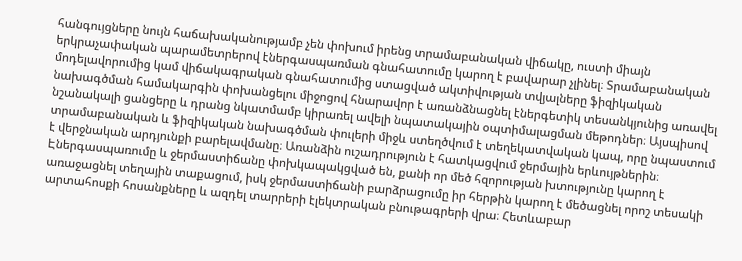հանգույցները նույն հաճախականությամբ չեն փոխում իրենց տրամաբանական վիճակը, ուստի միայն երկրաչափական պարամետրերով էներգասպառման գնահատումը կարող է բավարար չլինել։ Տրամաբանական մոդելավորումից կամ վիճակագրական գնահատումից ստացված ակտիվության տվյալները ֆիզիկական նախագծման համակարգին փոխանցելու միջոցով հնարավոր է առանձնացնել էներգետիկ տեսանկյունից առավել նշանակալի ցանցերը և դրանց նկատմամբ կիրառել ավելի նպատակային օպտիմալացման մեթոդներ։ Այսպիսով տրամաբանական և ֆիզիկական նախագծման փուլերի միջև ստեղծվում է տեղեկատվական կապ, որը նպաստում է վերջնական արդյունքի բարելավմանը։ Առանձին ուշադրություն է հատկացվում ջերմային երևույթներին։ Էներգասպառումը և ջերմաստիճանը փոխկապակցված են, քանի որ մեծ հզորության խտությունը կարող է առաջացնել տեղային տաքացում, իսկ ջերմաստիճանի բարձրացումը իր հերթին կարող է մեծացնել որոշ տեսակի արտահոսքի հոսանքները և ազդել տարրերի էլեկտրական բնութագրերի վրա։ Հետևաբար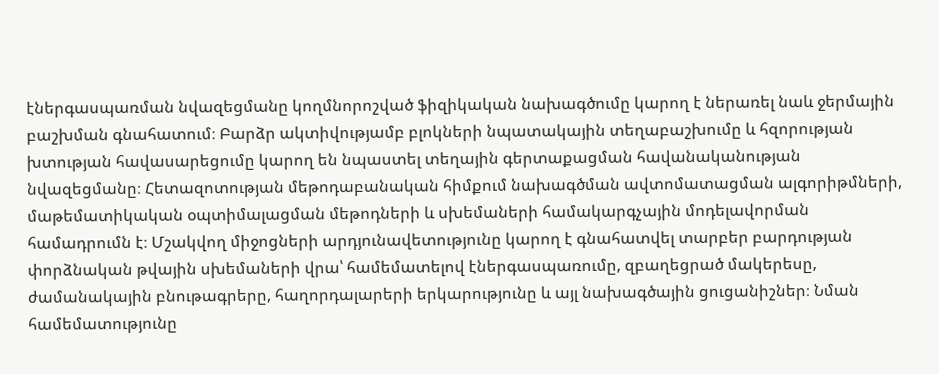էներգասպառման նվազեցմանը կողմնորոշված ֆիզիկական նախագծումը կարող է ներառել նաև ջերմային բաշխման գնահատում։ Բարձր ակտիվությամբ բլոկների նպատակային տեղաբաշխումը և հզորության խտության հավասարեցումը կարող են նպաստել տեղային գերտաքացման հավանականության նվազեցմանը։ Հետազոտության մեթոդաբանական հիմքում նախագծման ավտոմատացման ալգորիթմների, մաթեմատիկական օպտիմալացման մեթոդների և սխեմաների համակարգչային մոդելավորման համադրումն է։ Մշակվող միջոցների արդյունավետությունը կարող է գնահատվել տարբեր բարդության փորձնական թվային սխեմաների վրա՝ համեմատելով էներգասպառումը, զբաղեցրած մակերեսը, ժամանակային բնութագրերը, հաղորդալարերի երկարությունը և այլ նախագծային ցուցանիշներ։ Նման համեմատությունը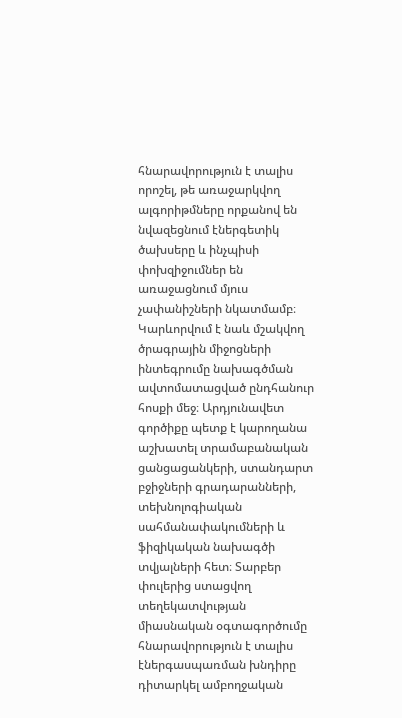հնարավորություն է տալիս որոշել, թե առաջարկվող ալգորիթմները որքանով են նվազեցնում էներգետիկ ծախսերը և ինչպիսի փոխզիջումներ են առաջացնում մյուս չափանիշների նկատմամբ։ Կարևորվում է նաև մշակվող ծրագրային միջոցների ինտեգրումը նախագծման ավտոմատացված ընդհանուր հոսքի մեջ։ Արդյունավետ գործիքը պետք է կարողանա աշխատել տրամաբանական ցանցացանկերի, ստանդարտ բջիջների գրադարանների, տեխնոլոգիական սահմանափակումների և ֆիզիկական նախագծի տվյալների հետ։ Տարբեր փուլերից ստացվող տեղեկատվության միասնական օգտագործումը հնարավորություն է տալիս էներգասպառման խնդիրը դիտարկել ամբողջական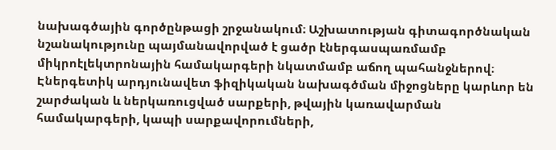նախագծային գործընթացի շրջանակում։ Աշխատության գիտագործնական նշանակությունը պայմանավորված է ցածր էներգասպառմամբ միկրոէլեկտրոնային համակարգերի նկատմամբ աճող պահանջներով։ Էներգետիկ արդյունավետ ֆիզիկական նախագծման միջոցները կարևոր են շարժական և ներկառուցված սարքերի, թվային կառավարման համակարգերի, կապի սարքավորումների,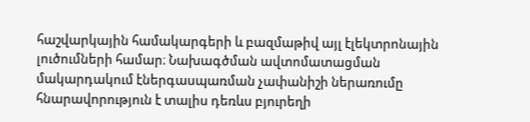հաշվարկային համակարգերի և բազմաթիվ այլ էլեկտրոնային լուծումների համար։ Նախագծման ավտոմատացման մակարդակում էներգասպառման չափանիշի ներառումը հնարավորություն է տալիս դեռևս բյուրեղի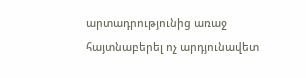արտադրությունից առաջ հայտնաբերել ոչ արդյունավետ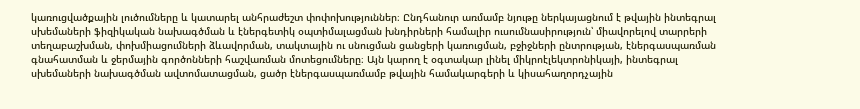կառուցվածքային լուծումները և կատարել անհրաժեշտ փոփոխություններ։ Ընդհանուր առմամբ նյութը ներկայացնում է թվային ինտեգրալ սխեմաների ֆիզիկական նախագծման և էներգետիկ օպտիմալացման խնդիրների համալիր ուսումնասիրություն՝ միավորելով տարրերի տեղաբաշխման, փոխմիացումների ձևավորման, տակտային ու սնուցման ցանցերի կառուցման, բջիջների ընտրության, էներգասպառման գնահատման և ջերմային գործոնների հաշվառման մոտեցումները։ Այն կարող է օգտակար լինել միկրոէլեկտրոնիկայի, ինտեգրալ սխեմաների նախագծման ավտոմատացման, ցածր էներգասպառմամբ թվային համակարգերի և կիսահաղորդչային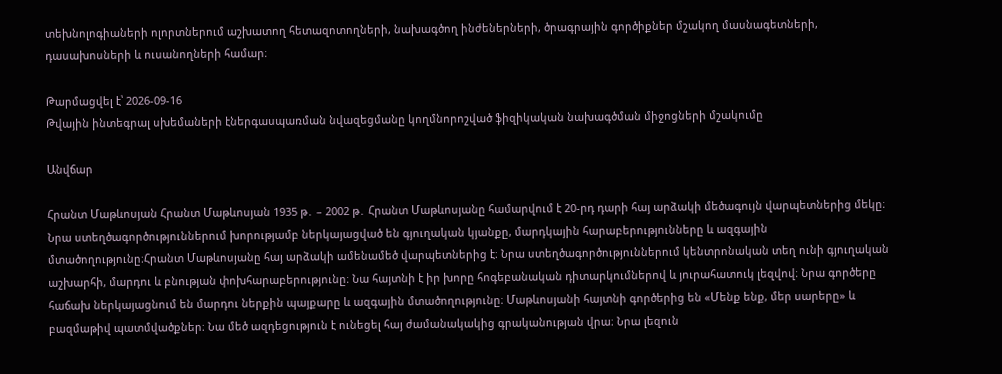տեխնոլոգիաների ոլորտներում աշխատող հետազոտողների, նախագծող ինժեներների, ծրագրային գործիքներ մշակող մասնագետների, դասախոսների և ուսանողների համար։

Թարմացվել է՝ 2026-09-16
Թվային ինտեգրալ սխեմաների էներգասպառման նվազեցմանը կողմնորոշված ֆիզիկական նախագծման միջոցների մշակումը

Անվճար

Հրանտ Մաթևոսյան Հրանտ Մաթևոսյան 1935 թ․ – 2002 թ․ Հրանտ Մաթևոսյանը համարվում է 20-րդ դարի հայ արձակի մեծագույն վարպետներից մեկը։ Նրա ստեղծագործություններում խորությամբ ներկայացված են գյուղական կյանքը, մարդկային հարաբերությունները և ազգային մտածողությունը։Հրանտ Մաթևոսյանը հայ արձակի ամենամեծ վարպետներից է։ Նրա ստեղծագործություններում կենտրոնական տեղ ունի գյուղական աշխարհի, մարդու և բնության փոխհարաբերությունը։ Նա հայտնի է իր խորը հոգեբանական դիտարկումներով և յուրահատուկ լեզվով։ Նրա գործերը հաճախ ներկայացնում են մարդու ներքին պայքարը և ազգային մտածողությունը։ Մաթևոսյանի հայտնի գործերից են «Մենք ենք, մեր սարերը» և բազմաթիվ պատմվածքներ։ Նա մեծ ազդեցություն է ունեցել հայ ժամանակակից գրականության վրա։ Նրա լեզուն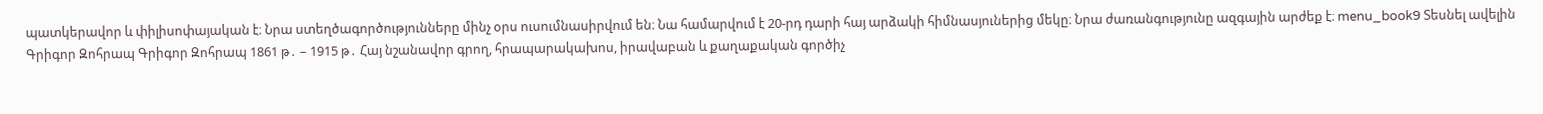պատկերավոր և փիլիսոփայական է։ Նրա ստեղծագործությունները մինչ օրս ուսումնասիրվում են։ Նա համարվում է 20-րդ դարի հայ արձակի հիմնասյուներից մեկը։ Նրա ժառանգությունը ազգային արժեք է։ menu_book9 Տեսնել ավելին Գրիգոր Զոհրապ Գրիգոր Զոհրապ 1861 թ․ – 1915 թ․ Հայ նշանավոր գրող, հրապարակախոս, իրավաբան և քաղաքական գործիչ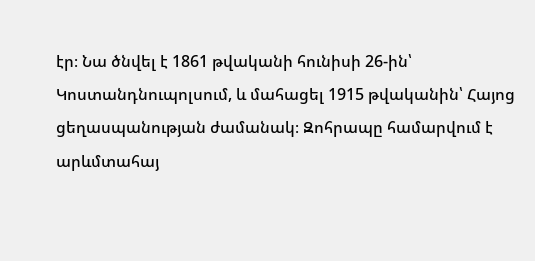էր։ Նա ծնվել է 1861 թվականի հունիսի 26-ին՝ Կոստանդնուպոլսում, և մահացել 1915 թվականին՝ Հայոց ցեղասպանության ժամանակ։ Զոհրապը համարվում է արևմտահայ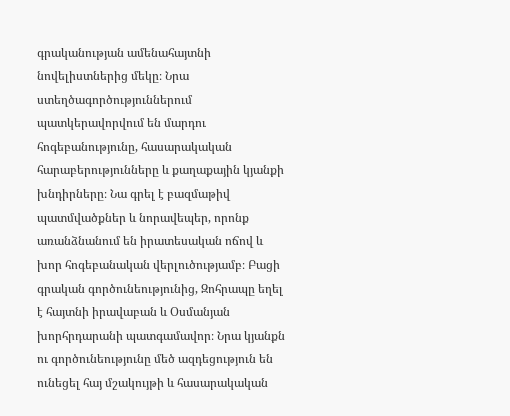գրականության ամենահայտնի նովելիստներից մեկը։ Նրա ստեղծագործություններում պատկերավորվում են մարդու հոգեբանությունը, հասարակական հարաբերությունները և քաղաքային կյանքի խնդիրները։ Նա գրել է բազմաթիվ պատմվածքներ և նորավեպեր, որոնք առանձնանում են իրատեսական ոճով և խոր հոգեբանական վերլուծությամբ։ Բացի գրական գործունեությունից, Զոհրապը եղել է հայտնի իրավաբան և Օսմանյան խորհրդարանի պատգամավոր։ Նրա կյանքն ու գործունեությունը մեծ ազդեցություն են ունեցել հայ մշակույթի և հասարակական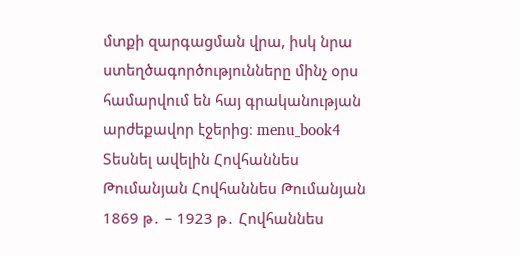մտքի զարգացման վրա, իսկ նրա ստեղծագործությունները մինչ օրս համարվում են հայ գրականության արժեքավոր էջերից։ menu_book4 Տեսնել ավելին Հովհաննես Թումանյան Հովհաննես Թումանյան 1869 թ․ – 1923 թ․ Հովհաննես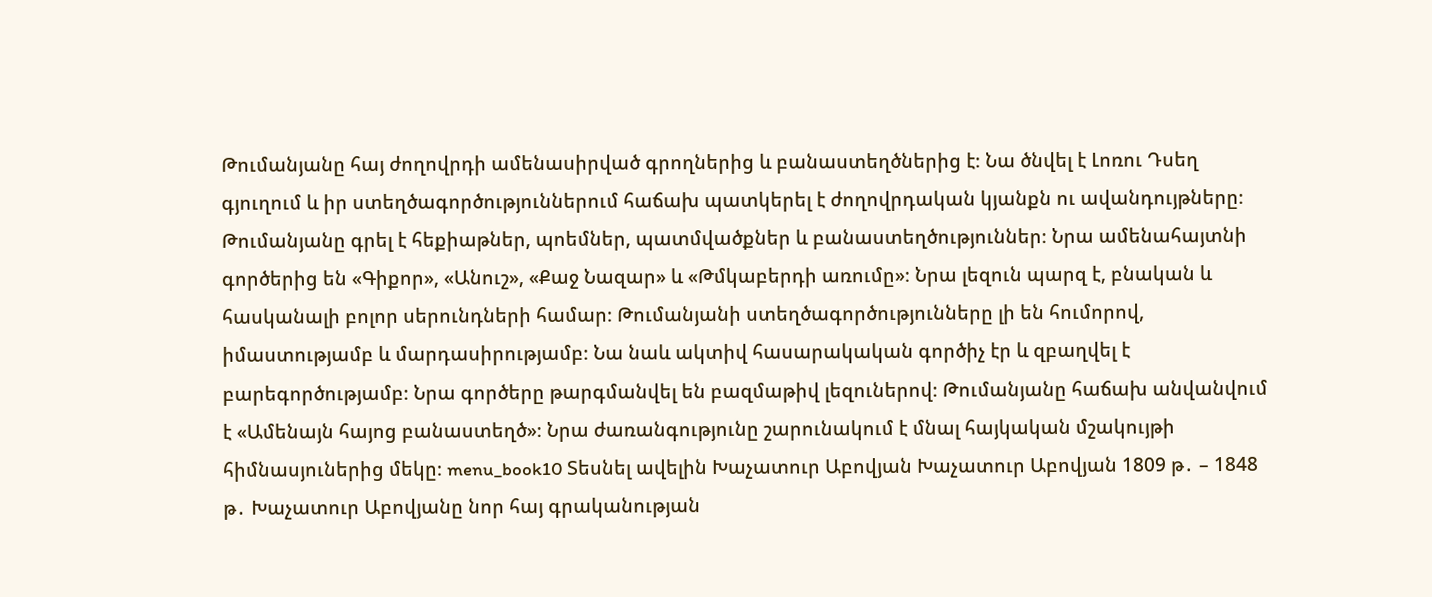Թումանյանը հայ ժողովրդի ամենասիրված գրողներից և բանաստեղծներից է։ Նա ծնվել է Լոռու Դսեղ գյուղում և իր ստեղծագործություններում հաճախ պատկերել է ժողովրդական կյանքն ու ավանդույթները։ Թումանյանը գրել է հեքիաթներ, պոեմներ, պատմվածքներ և բանաստեղծություններ։ Նրա ամենահայտնի գործերից են «Գիքոր», «Անուշ», «Քաջ Նազար» և «Թմկաբերդի առումը»։ Նրա լեզուն պարզ է, բնական և հասկանալի բոլոր սերունդների համար։ Թումանյանի ստեղծագործությունները լի են հումորով, իմաստությամբ և մարդասիրությամբ։ Նա նաև ակտիվ հասարակական գործիչ էր և զբաղվել է բարեգործությամբ։ Նրա գործերը թարգմանվել են բազմաթիվ լեզուներով։ Թումանյանը հաճախ անվանվում է «Ամենայն հայոց բանաստեղծ»։ Նրա ժառանգությունը շարունակում է մնալ հայկական մշակույթի հիմնասյուներից մեկը։ menu_book10 Տեսնել ավելին Խաչատուր Աբովյան Խաչատուր Աբովյան 1809 թ․ – 1848 թ․ Խաչատուր Աբովյանը նոր հայ գրականության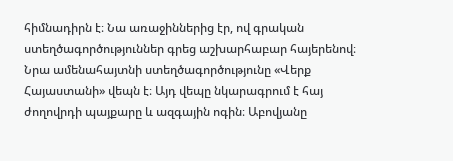հիմնադիրն է։ Նա առաջիններից էր, ով գրական ստեղծագործություններ գրեց աշխարհաբար հայերենով։ Նրա ամենահայտնի ստեղծագործությունը «Վերք Հայաստանի» վեպն է։ Այդ վեպը նկարագրում է հայ ժողովրդի պայքարը և ազգային ոգին։ Աբովյանը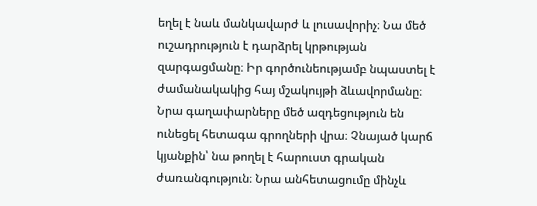եղել է նաև մանկավարժ և լուսավորիչ։ Նա մեծ ուշադրություն է դարձրել կրթության զարգացմանը։ Իր գործունեությամբ նպաստել է ժամանակակից հայ մշակույթի ձևավորմանը։ Նրա գաղափարները մեծ ազդեցություն են ունեցել հետագա գրողների վրա։ Չնայած կարճ կյանքին՝ նա թողել է հարուստ գրական ժառանգություն։ Նրա անհետացումը մինչև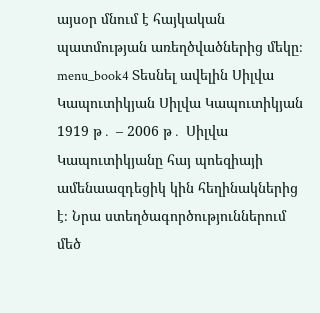այսօր մնում է հայկական պատմության առեղծվածներից մեկը։ menu_book4 Տեսնել ավելին Սիլվա Կապուտիկյան Սիլվա Կապուտիկյան 1919 թ․ – 2006 թ․ Սիլվա Կապուտիկյանը հայ պոեզիայի ամենաազդեցիկ կին հեղինակներից է։ Նրա ստեղծագործություններում մեծ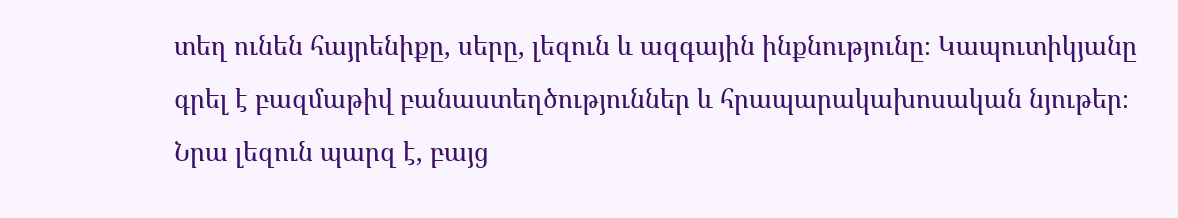տեղ ունեն հայրենիքը, սերը, լեզուն և ազգային ինքնությունը։ Կապուտիկյանը գրել է բազմաթիվ բանաստեղծություններ և հրապարակախոսական նյութեր։ Նրա լեզուն պարզ է, բայց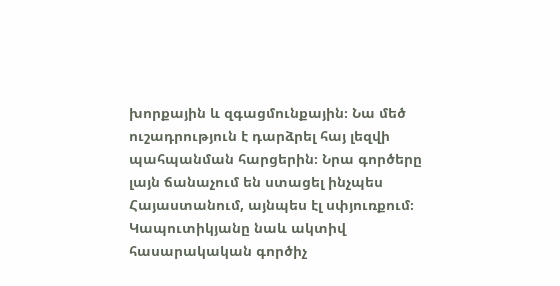խորքային և զգացմունքային։ Նա մեծ ուշադրություն է դարձրել հայ լեզվի պահպանման հարցերին։ Նրա գործերը լայն ճանաչում են ստացել ինչպես Հայաստանում, այնպես էլ սփյուռքում։ Կապուտիկյանը նաև ակտիվ հասարակական գործիչ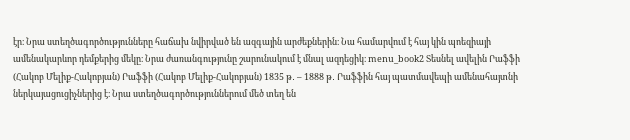էր։ Նրա ստեղծագործությունները հաճախ նվիրված են ազգային արժեքներին։ Նա համարվում է հայ կին պոեզիայի ամենակարևոր դեմքերից մեկը։ Նրա ժառանգությունը շարունակում է մնալ ազդեցիկ։ menu_book2 Տեսնել ավելին Րաֆֆի (Հակոբ Մելիք-Հակոբյան) Րաֆֆի (Հակոբ Մելիք-Հակոբյան) 1835 թ․ – 1888 թ․ Րաֆֆին հայ պատմավեպի ամենահայտնի ներկայացուցիչներից է։ Նրա ստեղծագործություններում մեծ տեղ են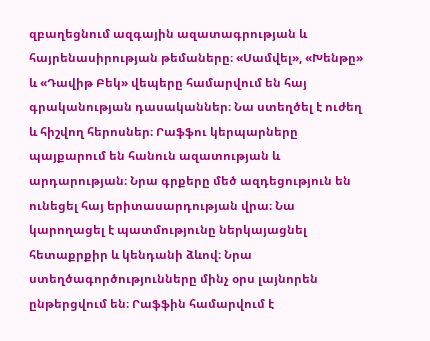զբաղեցնում ազգային ազատագրության և հայրենասիրության թեմաները։ «Սամվել», «Խենթը» և «Դավիթ Բեկ» վեպերը համարվում են հայ գրականության դասականներ։ Նա ստեղծել է ուժեղ և հիշվող հերոսներ։ Րաֆֆու կերպարները պայքարում են հանուն ազատության և արդարության։ Նրա գրքերը մեծ ազդեցություն են ունեցել հայ երիտասարդության վրա։ Նա կարողացել է պատմությունը ներկայացնել հետաքրքիր և կենդանի ձևով։ Նրա ստեղծագործությունները մինչ օրս լայնորեն ընթերցվում են։ Րաֆֆին համարվում է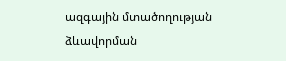ազգային մտածողության ձևավորման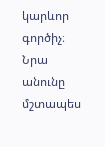կարևոր գործիչ։ Նրա անունը մշտապես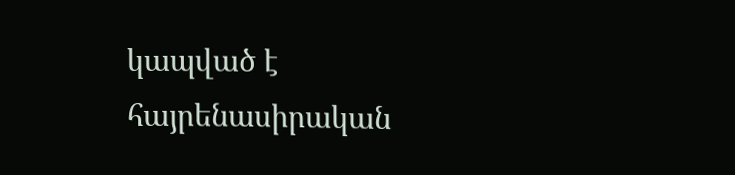կապված է հայրենասիրական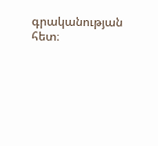գրականության հետ։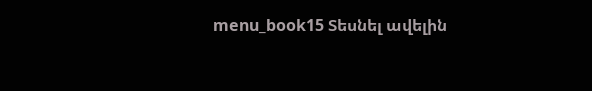menu_book15 Տեսնել ավելին